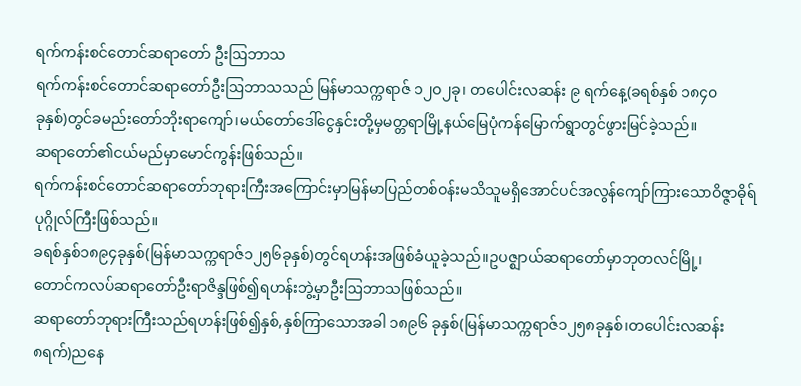ရက်ကန်းစင်တောင်ဆရာတော် ဦးဩဘာသ
ရက်ကန်းစင်တောင်ဆရာတော်ဦးဩဘာသသည် မြန်မာသက္ကရာဇ် ၁၂ဝ၂ခု၊ တပေါင်းလဆန်း ၉ ရက်နေ့(ခရစ်နှစ် ၁၈၄၀
ခုနှစ်)တွင်ခမည်းတော်ဘိုးရာကျော်၊မယ်တော်ဒေါ်ငွေနှင်းတို့မှမတ္တရာမြို့နယ်မြေပုံကန်မြောက်ရွာတွင်ဖွားမြင်ခဲ့သည်။
ဆရာတော်၏ငယ်မည်မှာမောင်ကွန်းဖြစ်သည်။
ရက်ကန်းစင်တောင်ဆရာတော်ဘုရားကြီးအကြောင်းမှာမြန်မာပြည်တစ်ဝန်းမသိသူမရှိအောင်ပင်အလွန်ကျော်ကြားသောဝိဇ္ဇာဓိုရ်ပုဂ္ဂိုလ်ကြီးဖြစ်သည်။
ခရစ်နှစ်၁၈၉၄ခုနှစ်(မြန်မာသက္ကရာဇ်၁၂၅၆ခုနှစ်)တွင်ရဟန်းအဖြစ်ခံယူခဲ့သည်။ဥပဇ္ဈာယ်ဆရာတော်မှာဘုတလင်မြို့၊
တောင်ကလပ်ဆရာတော်ဦးရာဇိန္ဒဖြစ်၍ရဟန်းဘွဲ့မှာဦးဩဘာသဖြစ်သည်။
ဆရာတော်ဘုရားကြီးသည်ရဟန်းဖြစ်၍နှစ်,နှစ်ကြာသောအခါ ၁၈၉၆ ခုနှစ်(မြန်မာသက္ကရာဇ်၁၂၅၈ခုနှစ်၊တပေါင်းလဆန်း
၈ရက်)ညနေ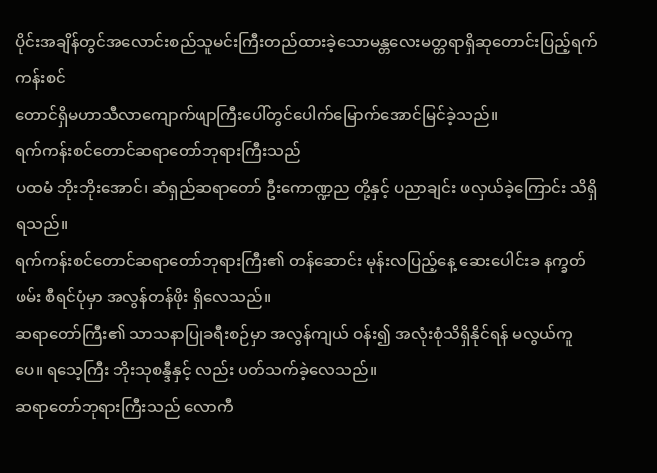ပိုင်းအချိန်တွင်အလောင်းစည်သူမင်းကြီးတည်ထားခဲ့သောမန္တလေးမတ္တရာရှိဆုတောင်းပြည့်ရက်ကန်းစင်
တောင်ရှိမဟာသီလာကျောက်ဖျာကြီးပေါ်တွင်ပေါက်မြောက်အောင်မြင်ခဲ့သည်။
ရက်ကန်းစင်တောင်ဆရာတော်ဘုရားကြီးသည်
ပထမံ ဘိုးဘိုးအောင်၊ ဆံရှည်ဆရာတော် ဦးကောဏ္ဍည တို့နှင့် ပညာချင်း ဖလှယ်ခဲ့ကြောင်း သိရှိရသည်။
ရက်ကန်းစင်တောင်ဆရာတော်ဘုရားကြီး၏ တန်ဆောင်း မုန်းလပြည့်နေ့ ဆေးပေါင်းခ နက္ခတ်ဖမ်း စီရင်ပုံမှာ အလွန်တန်ဖိုး ရှိလေသည်။
ဆရာတော်ကြီး၏ သာသနာပြုခရီးစဉ်မှာ အလွန်ကျယ် ဝန်း၍ အလုံးစုံသိရှိနိုင်ရန် မလွယ်ကူပေ။ ရသေ့ကြီး ဘိုးသုစန္ဒီနှင့် လည်း ပတ်သက်ခဲ့လေသည်။
ဆရာတော်ဘုရားကြီးသည် လောကီ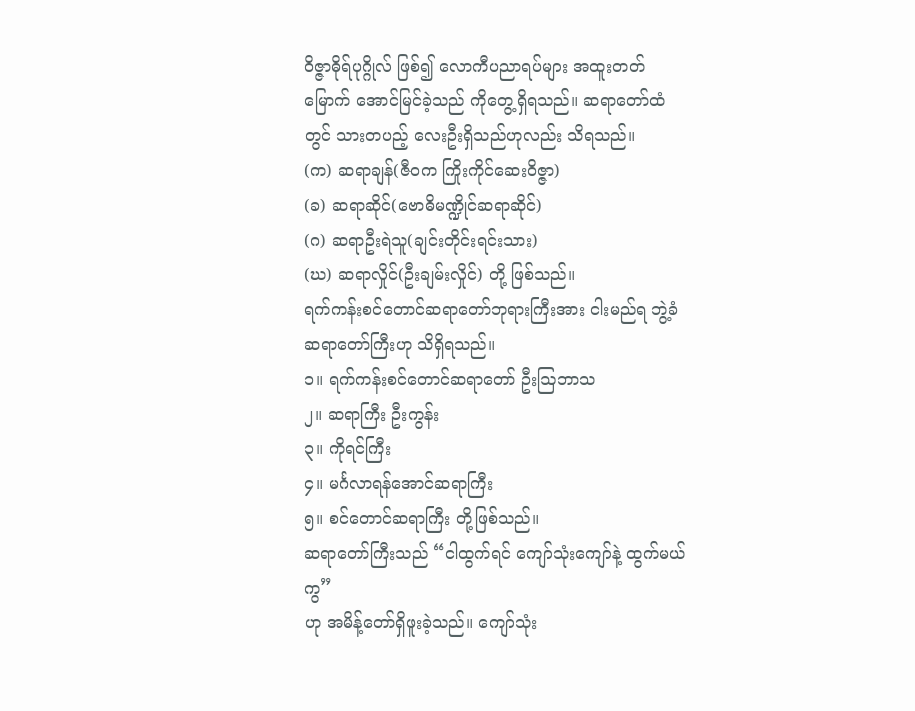ဝိဇ္ဇာဓိုရ်ပုဂ္ဂိုလ် ဖြစ်၍ လောကီပညာရပ်များ အထူးတတ်မြောက် အောင်မြင်ခဲ့သည် ကိုတွေ့ရှိရသည်။ ဆရာတော်ထံတွင် သားတပည့် လေးဦးရှိသည်ဟုလည်း သိရသည်။
(က) ဆရာချန်(ဇီဝက ကြိုးကိုင်ဆေးဝိဇ္ဇာ)
(ခ) ဆရာဆိုင်(ဗောဓိမဏ္ဍိုင်ဆရာဆိုင်)
(ဂ) ဆရာဦးရဲသူ(ချင်းတိုင်းရင်းသား)
(ဃ) ဆရာလှိုင်(ဦးချမ်းလှိုင်) တို့ ဖြစ်သည်။
ရက်ကန်းစင်တောင်ဆရာတော်ဘုရားကြီးအား ငါးမည်ရ ဘွဲ့ခံ ဆရာတော်ကြီးဟု သိရှိရသည်။
၁။ ရက်ကန်းစင်တောင်ဆရာတော် ဦးဩဘာသ
၂။ ဆရာကြီး ဦးကွန်း
၃။ ကိုရင်ကြီး
၄။ မင်္ဂလာရန်အောင်ဆရာကြီး
၅။ စင်တောင်ဆရာကြီး တို့ဖြစ်သည်။
ဆရာတော်ကြီးသည် “ငါထွက်ရင် ကျော်သုံးကျော်နဲ့ ထွက်မယ်ကွ”
ဟု အမိန့်တော်ရှိဖူးခဲ့သည်။ ကျော်သုံး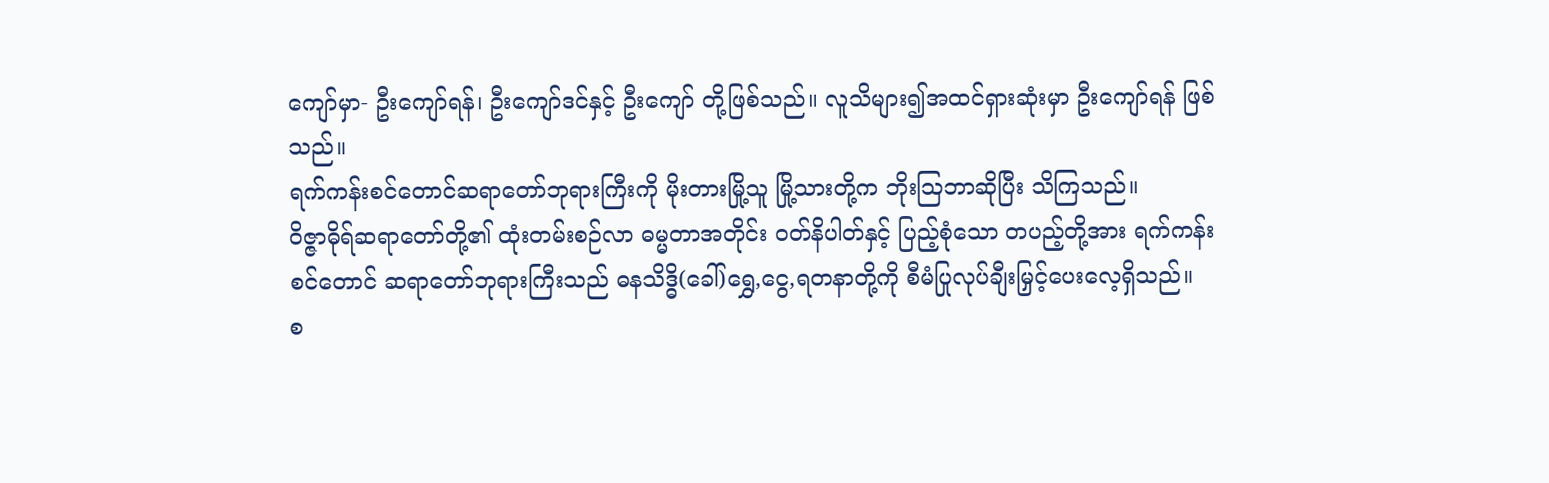ကျော်မှာ- ဦးကျော်ရန်၊ ဦးကျော်ဒင်နှင့် ဦးကျော် တို့ဖြစ်သည်။ လူသိများ၍အထင်ရှားဆုံးမှာ ဦးကျော်ရန် ဖြစ်သည်။
ရက်ကန်းစင်တောင်ဆရာတော်ဘုရားကြီးကို မိုးတားမြို့သူ မြို့သားတို့က ဘိုးဩဘာဆိုပြီး သိကြသည်။
ဝိဇ္ဇာဓိုရ်ဆရာတော်တို့၏ ထုံးတမ်းစဉ်လာ ဓမ္မတာအတိုင်း ဝတ်နိပါတ်နှင့် ပြည့်စုံသော တပည့်တို့အား ရက်ကန်းစင်တောင် ဆရာတော်ဘုရားကြီးသည် ဓနသိဒ္ဓိ(ခေါ်)ရွှေ,ငွေ,ရတနာတို့ကို စီမံပြုလုပ်ချီးမြှင့်ပေးလေ့ရှိသည်။
စ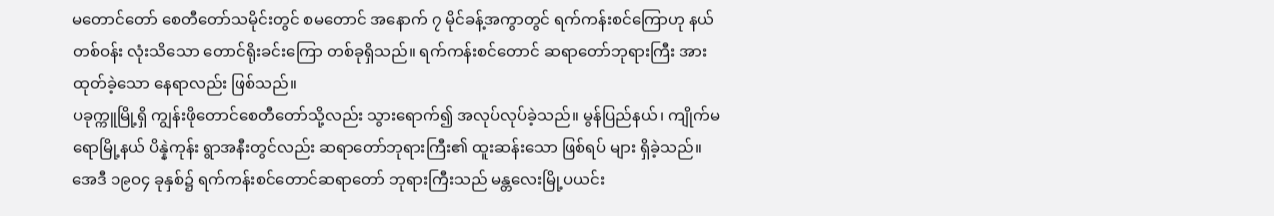မတောင်တော် စေတီတော်သမိုင်းတွင် စမတောင် အနောက် ၇ မိုင်ခန့်အကွာတွင် ရက်ကန်းစင်ကြောဟု နယ်တစ်ဝန်း လုံးသိသော တောင်ရိုးခင်းကြော တစ်ခုရှိသည်။ ရက်ကန်းစင်တောင် ဆရာတော်ဘုရားကြီး အားထုတ်ခဲ့သော နေရာလည်း ဖြစ်သည်။
ပခုက္ကူမြို့ရှိ ကျွန်းဖိုတောင်စေတီတော်သို့လည်း သွားရောက်၍ အလုပ်လုပ်ခဲ့သည်။ မွန်ပြည်နယ်၊ ကျိုက်မရောမြို့နယ် ပိန္နဲကုန်း ရွာအနီးတွင်လည်း ဆရာတော်ဘုရားကြီး၏ ထူးဆန်းသော ဖြစ်ရပ် များ ရှိခဲ့သည်။
အေဒီ ၁၉ဝ၄ ခုနှစ်၌ ရက်ကန်းစင်တောင်ဆရာတော် ဘုရားကြီးသည် မန္တလေးမြို့ပယင်း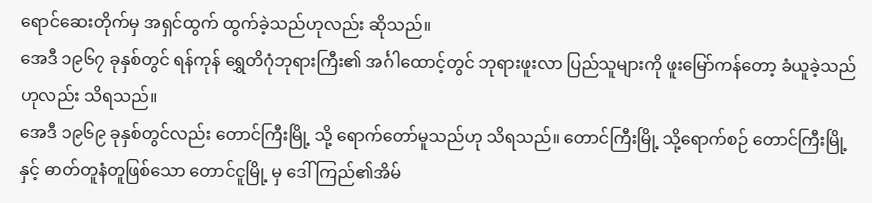ရောင်ဆေးတိုက်မှ အရှင်ထွက် ထွက်ခဲ့သည်ဟုလည်း ဆိုသည်။
အေဒီ ၁၉၆၇ ခုနှစ်တွင် ရန်ကုန် ရွှေတိဂုံဘုရားကြီး၏ အင်္ဂါထောင့်တွင် ဘုရားဖူးလာ ပြည်သူများကို ဖူးမြော်ကန်တော့ ခံယူခဲ့သည်ဟုလည်း သိရသည်။
အေဒီ ၁၉၆၉ ခုနှစ်တွင်လည်း တောင်ကြီးမြို့ သို့ ရောက်တော်မူသည်ဟု သိရသည်။ တောင်ကြီးမြို့ သို့ရောက်စဉ် တောင်ကြီးမြို့နှင့် ဓာတ်တူနံတူဖြစ်သော တောင်ငူမြို့ မှ ဒေါ်ကြည်၏အိမ်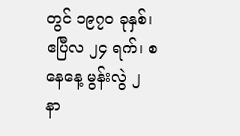တွင် ၁၉၇၀ ခုနှစ်၊ ဧပြီလ ၂၄ ရက်၊ စနေနေ့ မွန်းလွဲ ၂ နာ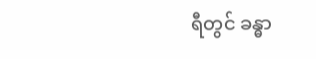ရီတွင် ခန္ဓာ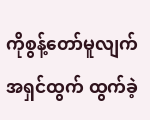ကိုစွန့်တော်မူလျက် အရှင်ထွက် ထွက်ခဲ့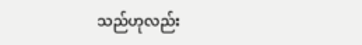သည်ဟုလည်း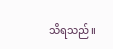သိရသည်။